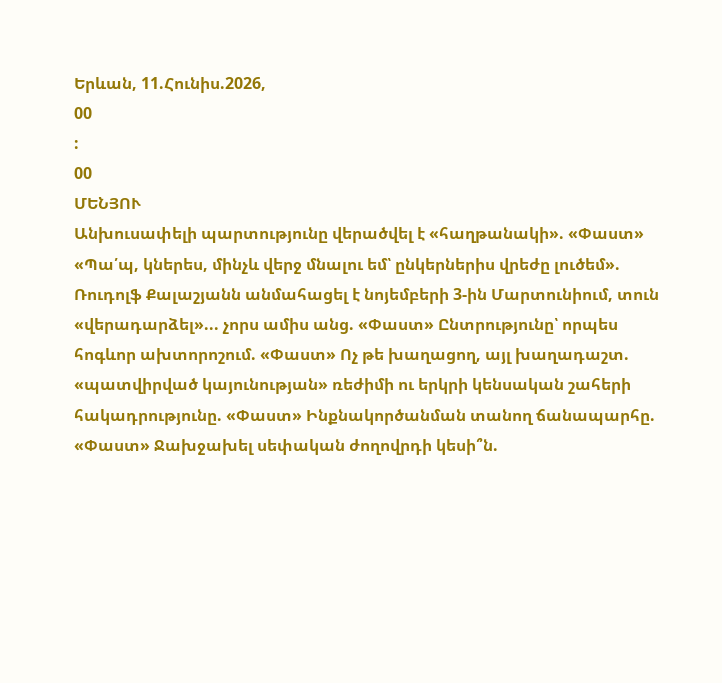Երևան, 11.Հունիս.2026,
00
:
00
ՄԵՆՅՈՒ
Անխուսափելի պարտությունը վերածվել է «հաղթանակի». «Փաստ» «Պա՛պ, կներես, մինչև վերջ մնալու եմ՝ ընկերներիս վրեժը լուծեմ». Ռուդոլֆ Քալաշյանն անմահացել է նոյեմբերի 3-ին Մարտունիում, տուն «վերադարձել»... չորս ամիս անց. «Փաստ» Ընտրությունը՝ որպես հոգևոր ախտորոշում. «Փաստ» Ոչ թե խաղացող, այլ խաղադաշտ. «պատվիրված կայունության» ռեժիմի ու երկրի կենսական շահերի հակադրությունը. «Փաստ» Ինքնակործանման տանող ճանապարհը. «Փաստ» Ջախջախել սեփական ժողովրդի կեսի՞ն.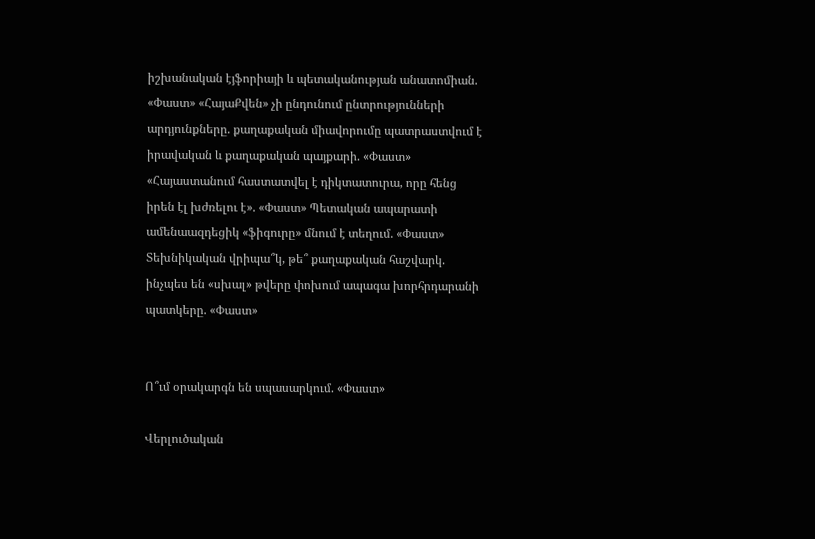իշխանական էյֆորիայի և պետականության անատոմիան. «Փաստ» «ՀայաՔվեն» չի ընդունում ընտրությունների արդյունքները. քաղաքական միավորումը պատրաստվում է իրավական և քաղաքական պայքարի. «Փաստ» «Հայաստանում հաստատվել է դիկտատուրա, որը հենց իրեն էլ խժռելու է». «Փաստ» Պետական ապարատի ամենաազդեցիկ «ֆիգուրը» մնում է տեղում. «Փաստ» Տեխնիկական վրիպա՞կ, թե՞ քաղաքական հաշվարկ. ինչպես են «սխալ» թվերը փոխում ապագա խորհրդարանի պատկերը. «Փաստ»


Ո՞ւմ օրակարգն են սպասարկում. «Փաստ»

Վերլուծական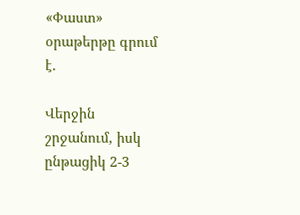«Փաստ» օրաթերթը գրում է.

Վերջին շրջանում, իսկ ընթացիկ 2-3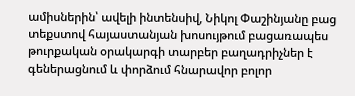ամիսներին՝ ավելի ինտենսիվ, Նիկոլ Փաշինյանը բաց տեքստով հայաստանյան խոսույթում բացառապես թուրքական օրակարգի տարբեր բաղադրիչներ է գեներացնում և փորձում հնարավոր բոլոր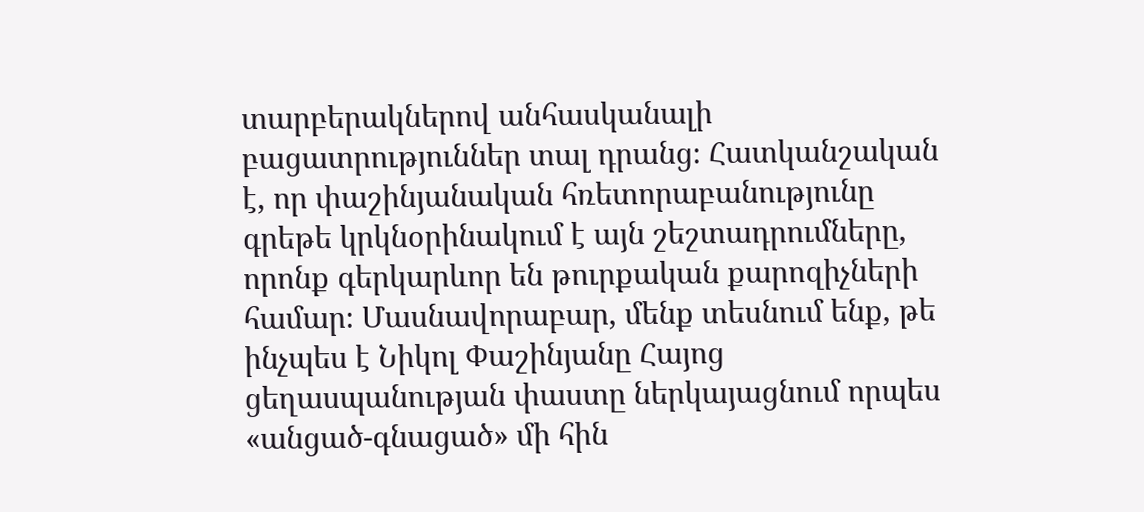տարբերակներով անհասկանալի բացատրություններ տալ դրանց։ Հատկանշական է, որ փաշինյանական հռետորաբանությունը գրեթե կրկնօրինակում է այն շեշտադրումները, որոնք գերկարևոր են թուրքական քարոզիչների համար։ Մասնավորաբար, մենք տեսնում ենք, թե ինչպես է Նիկոլ Փաշինյանը Հայոց ցեղասպանության փաստը ներկայացնում որպես «անցած-գնացած» մի հին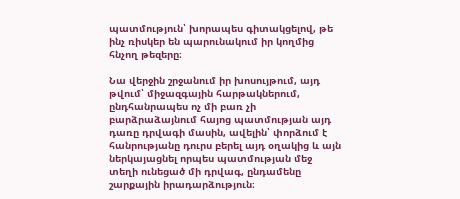պատմություն՝ խորապես գիտակցելով, թե ինչ ռիսկեր են պարունակում իր կողմից հնչող թեզերը։

Նա վերջին շրջանում իր խոսույթում, այդ թվում՝ միջազգային հարթակներում, ընդհանրապես ոչ մի բառ չի բարձրաձայնում հայոց պատմության այդ դառը դրվագի մասին, ավելին՝ փորձում է հանրությանը դուրս բերել այդ օղակից և այն ներկայացնել որպես պատմության մեջ տեղի ունեցած մի դրվագ, ընդամենը շարքային իրադարձություն։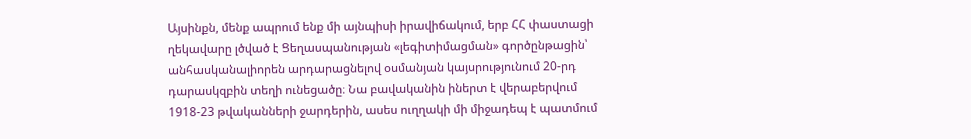Այսինքն, մենք ապրում ենք մի այնպիսի իրավիճակում, երբ ՀՀ փաստացի ղեկավարը լծված է Ցեղասպանության «լեգիտիմացման» գործընթացին՝ անհասկանալիորեն արդարացնելով օսմանյան կայսրությունում 20-րդ դարասկզբին տեղի ունեցածը։ Նա բավականին իներտ է վերաբերվում 1918-23 թվականների ջարդերին, ասես ուղղակի մի միջադեպ է պատմում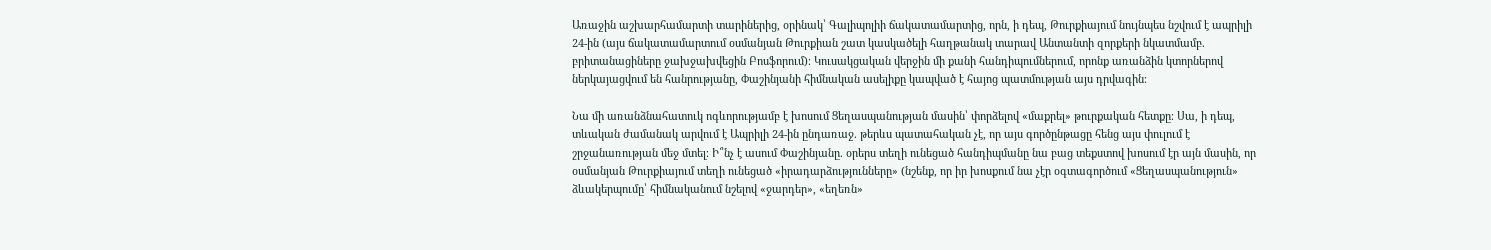Առաջին աշխարհամարտի տարիներից, օրինակ՝ Գալիպոլիի ճակատամարտից, որն, ի դեպ, Թուրքիայում նույնպես նշվում է ապրիլի 24-ին (այս ճակատամարտում օսմանյան Թուրքիան շատ կասկածելի հաղթանակ տարավ Անտանտի զորքերի նկատմամբ. բրիտանացիները ջախջախվեցին Բոսֆորում)։ Կուսակցական վերջին մի քանի հանդիպումներում, որոնք առանձին կտորներով ներկայացվում են հանրությանը, Փաշինյանի հիմնական ասելիքը կապված է հայոց պատմության այս դրվագին։

Նա մի առանձնահատուկ ոգևորությամբ է խոսում Ցեղասպանության մասին՝ փորձելով «մաքրել» թուրքական հետքը։ Սա, ի դեպ, տևական ժամանակ արվում է Ապրիլի 24-ին ընդառաջ. թերևս պատահական չէ, որ այս գործընթացը հենց այս փուլում է շրջանառության մեջ մտել։ Ի՞նչ է ասում Փաշինյանը. օրերս տեղի ունեցած հանդիպմանը նա բաց տեքստով խոսում էր այն մասին, որ օսմանյան Թուրքիայում տեղի ունեցած «իրադարձությունները» (նշենք, որ իր խոսքում նա չէր օգտագործում «Ցեղասպանություն» ձևակերպումը՝ հիմնականում նշելով «ջարդեր», «եղեռն»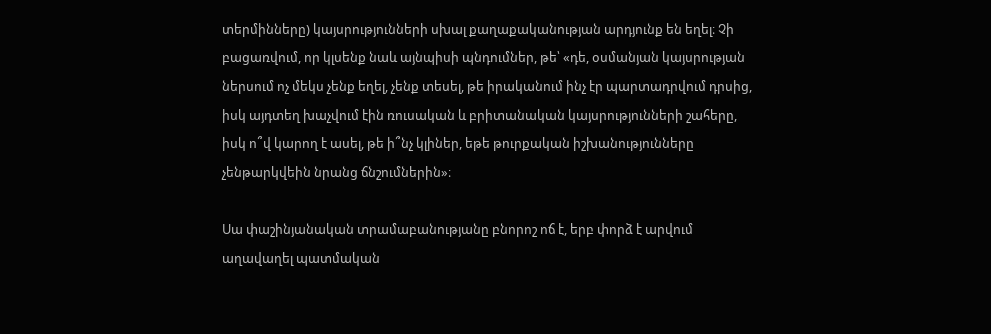տերմինները) կայսրությունների սխալ քաղաքականության արդյունք են եղել։ Չի բացառվում, որ կլսենք նաև այնպիսի պնդումներ, թե՝ «դե, օսմանյան կայսրության ներսում ոչ մեկս չենք եղել, չենք տեսել, թե իրականում ինչ էր պարտադրվում դրսից, իսկ այդտեղ խաչվում էին ռուսական և բրիտանական կայսրությունների շահերը, իսկ ո՞վ կարող է ասել, թե ի՞նչ կլիներ, եթե թուրքական իշխանությունները չենթարկվեին նրանց ճնշումներին»։

Սա փաշինյանական տրամաբանությանը բնորոշ ոճ է, երբ փորձ է արվում աղավաղել պատմական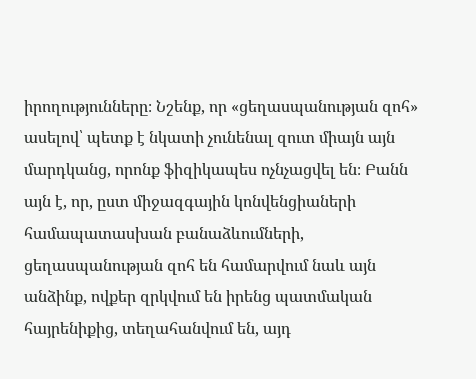իրողությունները։ Նշենք, որ «ցեղասպանության զոհ» ասելով՝ պետք է նկատի չունենալ զուտ միայն այն մարդկանց, որոնք ֆիզիկապես ոչնչացվել են։ Բանն այն է, որ, ըստ միջազգային կոնվենցիաների համապատասխան բանաձևումների, ցեղասպանության զոհ են համարվում նաև այն անձինք, ովքեր զրկվում են իրենց պատմական հայրենիքից, տեղահանվում են, այդ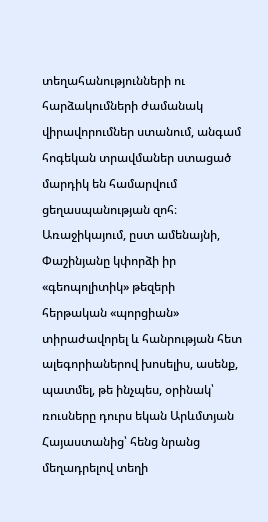տեղահանությունների ու հարձակումների ժամանակ վիրավորումներ ստանում, անգամ հոգեկան տրավմաներ ստացած մարդիկ են համարվում ցեղասպանության զոհ։ Առաջիկայում, ըստ ամենայնի, Փաշինյանը կփորձի իր «գեոպոլիտիկ» թեզերի հերթական «պորցիան» տիրաժավորել և հանրության հետ ալեգորիաներով խոսելիս, ասենք, պատմել, թե ինչպես, օրինակ՝ ռուսները դուրս եկան Արևմտյան Հայաստանից՝ հենց նրանց մեղադրելով տեղի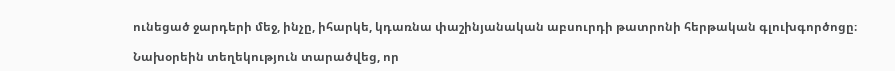ունեցած ջարդերի մեջ, ինչը, իհարկե, կդառնա փաշինյանական աբսուրդի թատրոնի հերթական գլուխգործոցը։

Նախօրեին տեղեկություն տարածվեց, որ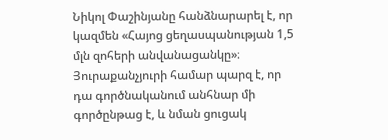Նիկոլ Փաշինյանը հանձնարարել է, որ կազմեն «Հայոց ցեղասպանության 1,5 մլն զոհերի անվանացանկը»։ Յուրաքանչյուրի համար պարզ է, որ դա գործնականում անհնար մի գործընթաց է, և նման ցուցակ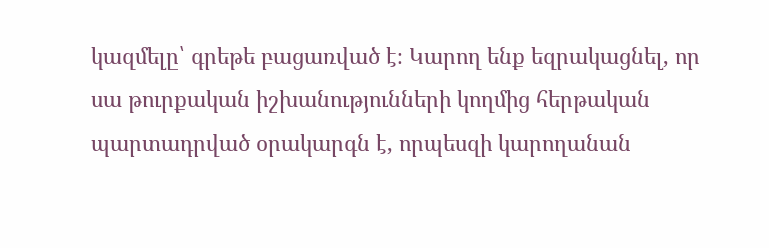կազմելը՝ գրեթե բացառված է։ Կարող ենք եզրակացնել, որ սա թուրքական իշխանությունների կողմից հերթական պարտադրված օրակարգն է, որպեսզի կարողանան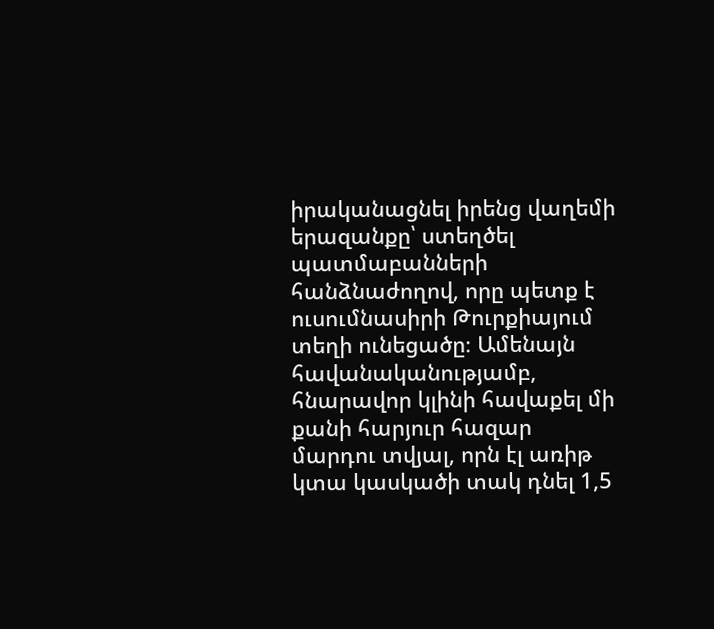իրականացնել իրենց վաղեմի երազանքը՝ ստեղծել պատմաբանների հանձնաժողով, որը պետք է ուսումնասիրի Թուրքիայում տեղի ունեցածը։ Ամենայն հավանականությամբ, հնարավոր կլինի հավաքել մի քանի հարյուր հազար մարդու տվյալ, որն էլ առիթ կտա կասկածի տակ դնել 1,5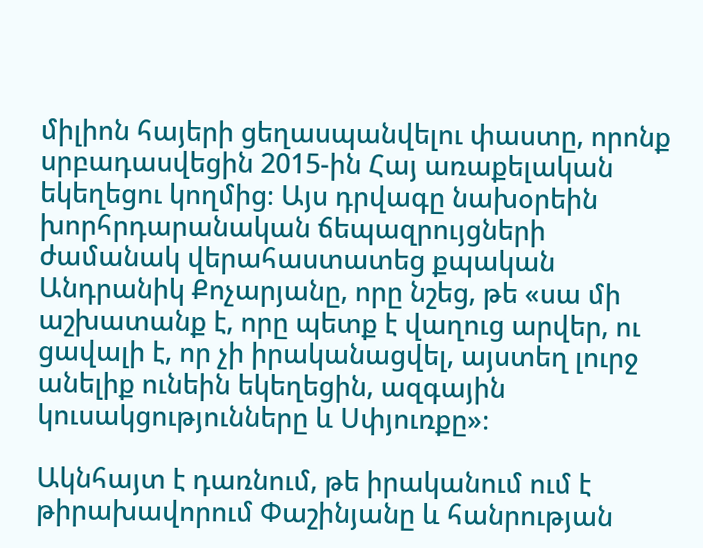միլիոն հայերի ցեղասպանվելու փաստը, որոնք սրբադասվեցին 2015-ին Հայ առաքելական եկեղեցու կողմից։ Այս դրվագը նախօրեին խորհրդարանական ճեպազրույցների ժամանակ վերահաստատեց քպական Անդրանիկ Քոչարյանը, որը նշեց, թե «սա մի աշխատանք է, որը պետք է վաղուց արվեր, ու ցավալի է, որ չի իրականացվել, այստեղ լուրջ անելիք ունեին եկեղեցին, ազգային կուսակցությունները և Սփյուռքը»։

Ակնհայտ է դառնում, թե իրականում ում է թիրախավորում Փաշինյանը և հանրության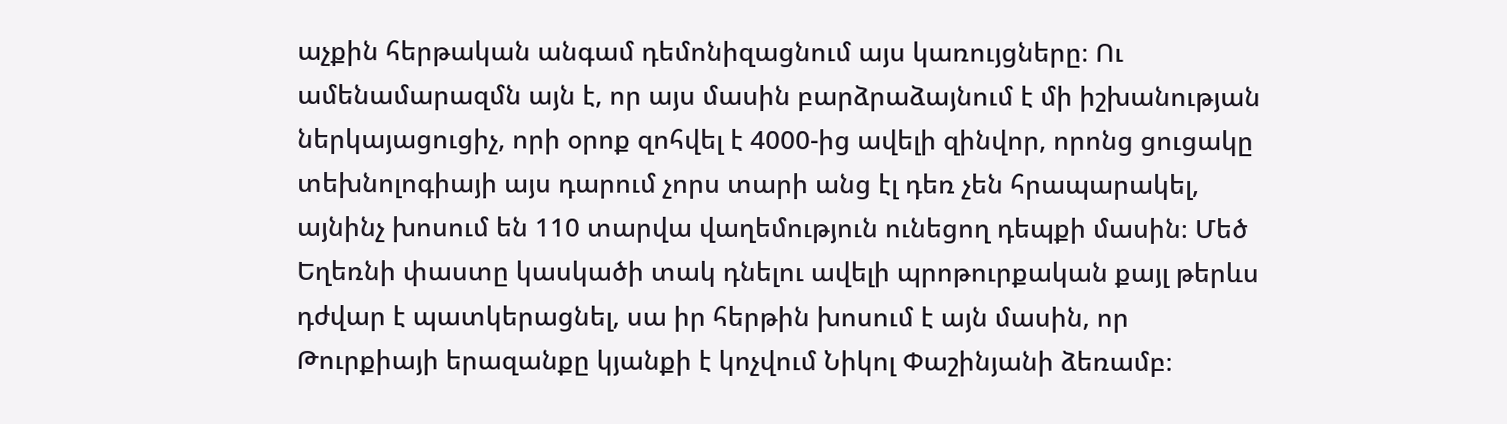աչքին հերթական անգամ դեմոնիզացնում այս կառույցները։ Ու ամենամարազմն այն է, որ այս մասին բարձրաձայնում է մի իշխանության ներկայացուցիչ, որի օրոք զոհվել է 4000-ից ավելի զինվոր, որոնց ցուցակը տեխնոլոգիայի այս դարում չորս տարի անց էլ դեռ չեն հրապարակել, այնինչ խոսում են 110 տարվա վաղեմություն ունեցող դեպքի մասին։ Մեծ Եղեռնի փաստը կասկածի տակ դնելու ավելի պրոթուրքական քայլ թերևս դժվար է պատկերացնել, սա իր հերթին խոսում է այն մասին, որ Թուրքիայի երազանքը կյանքի է կոչվում Նիկոլ Փաշինյանի ձեռամբ։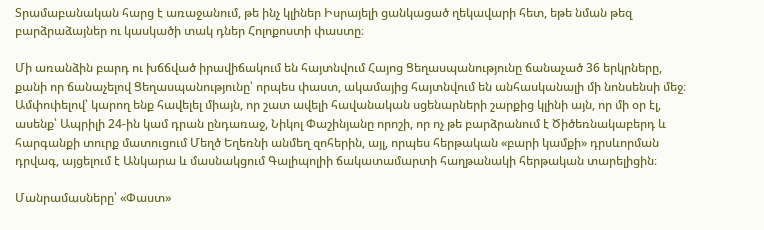Տրամաբանական հարց է առաջանում, թե ինչ կլիներ Իսրայելի ցանկացած ղեկավարի հետ, եթե նման թեզ բարձրաձայներ ու կասկածի տակ դներ Հոլոքոստի փաստը։

Մի առանձին բարդ ու խճճված իրավիճակում են հայտնվում Հայոց Ցեղասպանությունը ճանաչած 36 երկրները, քանի որ ճանաչելով Ցեղասպանությունը՝ որպես փաստ, ակամայից հայտնվում են անհասկանալի մի նոնսենսի մեջ։ Ամփոփելով՝ կարող ենք հավելել միայն, որ շատ ավելի հավանական սցենարների շարքից կլինի այն, որ մի օր էլ, ասենք՝ Ապրիլի 24-ին կամ դրան ընդառաջ, Նիկոլ Փաշինյանը որոշի, որ ոչ թե բարձրանում է Ծիծեռնակաբերդ և հարգանքի տուրք մատուցում Մեղծ Եղեռնի անմեղ զոհերին, այլ, որպես հերթական «բարի կամքի» դրսևորման դրվագ, այցելում է Անկարա և մասնակցում Գալիպոլիի ճակատամարտի հաղթանակի հերթական տարելիցին։

Մանրամասները՝ «Փաստ»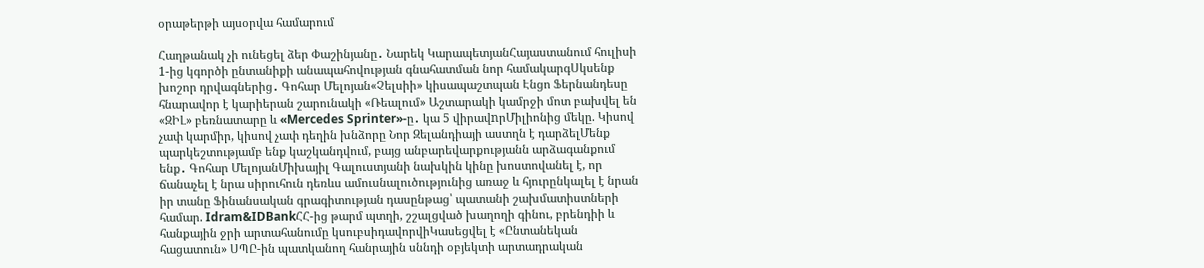օրաթերթի այսօրվա համարում

Հաղթանակ չի ունեցել ձեր Փաշինյանը․ Նարեկ ԿարապետյանՀայաստանում հուլիսի 1-ից կգործի ընտանիքի անապահովության գնահատման նոր համակարգՍկսենք խոշոր դրվագներից․ Գոհար Մելոյան«Չելսիի» կիսապաշտպան Էնցո Ֆերնանդեսը հնարավոր է կարիերան շարունակի «Ռեալում» Աշտարակի կամրջի մոտ բախվել են «ԶԻԼ» բեռնատարը և «Mercedes Sprinter»-ը․ կա 5 վիրավnրՄիլիոնից մեկը. Կիսով չափ կարմիր, կիսով չափ դեղին խնձորը Նոր Զելանդիայի աստղն է դարձելՄենք պարկեշտությամբ ենք կաշկանդվում, բայց անբարեվարքությանն արձագանքում ենք․ Գոհար ՄելոյանՄիխայիլ Գալուստյանի նախկին կինը խոստովանել է, որ ճանաչել է նրա սիրուհուն դեռևս ամուսնալուծությունից առաջ և հյուրընկալել է նրան իր տանը Ֆինանսական գրագիտության դասընթաց՝ պատանի շախմատիստների համար. Idram&IDBankՀՀ-ից թարմ պտղի, շշալցված խաղողի գինու, բրենդիի և հանքային ջրի արտահանումը կսուբսիդավորվիԿասեցվել է «Ընտանեկան հացատուն» ՍՊԸ-ին պատկանող հանրային սննդի օբյեկտի արտադրական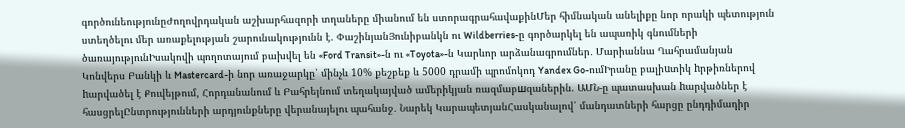գործունեությունըԺողովրդական աշխարհազորի տղաները միանում են ստորագրահավաքինՄեր հիմնական անելիքը նոր որակի պետություն ստեղծելու մեր առաքելության շարունակությունն է. ՓաշինյանՅունիբանկն ու Wildberries-ը գործարկել են ապառիկ գնումների ծառայությունԻսակովի պողոտայում բախվել են «Ford Transit»-ն ու «Toyota»-ն Կարևոր արձանագրումներ․ Մարիաննա Ղահրամանյան Կոնվերս Բանկի և Mastercard-ի նոր առաջարկը՝ մինչև 10% քեշբեք և 5000 դրամի պրոմոկոդ Yandex Go-ումԻրանը բալիuտիկ hրթիռներով hարվածել է Քուվեյթում, Հորդանանում և Բահրեյնում տեղակայված ամերիկյան ռազմաբшզաներին. ԱՄՆ-ը պատասխան hարվածներ է հասցրելԸնտրությունների արդյունքները վերանայելու պահանջ․ Նարեկ ԿարապետյանՀասկանալով՝ մանդատների հարցը ընդդիմադիր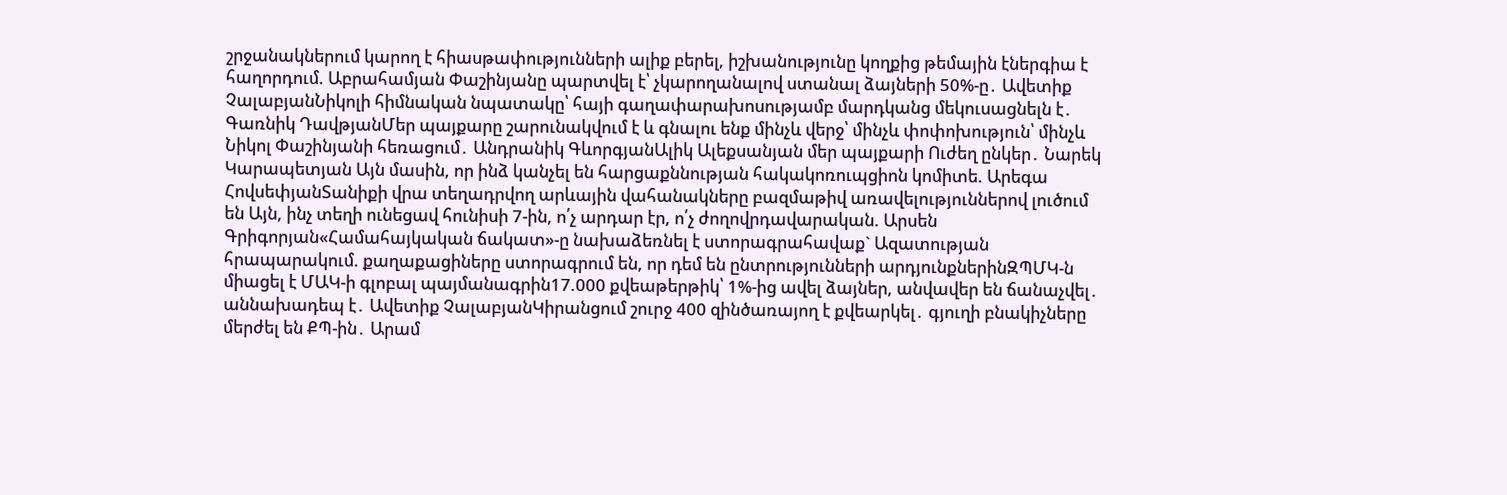շրջանակներում կարող է հիասթափությունների ալիք բերել, իշխանությունը կողքից թեմային էներգիա է հաղորդում. Աբրահամյան Փաշինյանը պարտվել է՝ չկարողանալով ստանալ ձայների 50%-ը․ Ավետիք ՉալաբյանՆիկոլի հիմնական նպատակը՝ հայի գաղափարախոսությամբ մարդկանց մեկուսացնելն է․ Գառնիկ ԴավթյանՄեր պայքարը շարունակվում է և գնալու ենք մինչև վերջ՝ մինչև փոփոխություն՝ մինչև Նիկոլ Փաշինյանի հեռացում․ Անդրանիկ ԳևորգյանԱլիկ Ալեքսանյան մեր պայքարի Ուժեղ ընկեր․ Նարեկ Կարապետյան Այն մասին, որ ինձ կանչել են հարցաքննության հակակոռուպցիոն կոմիտե. Արեգա ՀովսեփյանՏանիքի վրա տեղադրվող արևային վահանակները բազմաթիվ առավելություններով լուծում են Այն, ինչ տեղի ունեցավ հունիսի 7-ին, ո՛չ արդար էր, ո՛չ ժողովրդավարական. Արսեն Գրիգորյան«Համահայկական ճակատ»-ը նախաձեռնել է ստորագրահավաք` Ազատության հրապարակում. քաղաքացիները ստորագրում են, որ դեմ են ընտրությունների արդյունքներինԶՊՄԿ-ն միացել է ՄԱԿ-ի գլոբալ պայմանագրին17.000 քվեաթերթիկ՝ 1%-ից ավել ձայներ, անվավեր են ճանաչվել․ աննախադեպ է․ Ավետիք ՉալաբյանԿիրանցում շուրջ 400 զինծառայող է քվեարկել․ գյուղի բնակիչները մերժել են ՔՊ-ին․ Արամ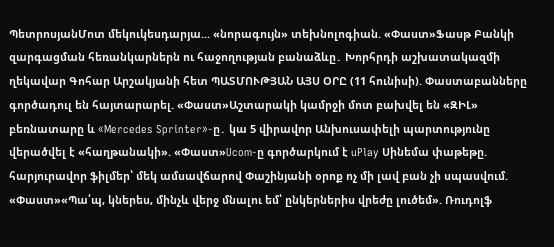ՊետրոսյանՄոտ մեկուկեսդարյա... «նորագույն» տեխնոլոգիան. «Փաստ»Ֆասթ Բանկի զարգացման հեռանկարներն ու հաջողության բանաձևը․ Խորհրդի աշխատակազմի ղեկավար Գոհար Արշակյանի հետ ՊԱՏՄՈՒԹՅԱՆ ԱՅՍ ՕՐԸ (11 հունիսի). Փաստաբանները գործադուլ են հայտարարել. «Փաստ»Աշտարակի կամրջի մոտ բախվել են «ԶԻԼ» բեռնատարը և «Mercedes Sprinter»-ը․ կա 5 վիրավnր Անխուսափելի պարտությունը վերածվել է «հաղթանակի». «Փաստ»Ucom-ը գործարկում է uPlay Սինեմա փաթեթը. հարյուրավոր ֆիլմեր՝ մեկ ամսավճարով Փաշինյանի օրոք ոչ մի լավ բան չի սպասվում. «Փաստ»«Պա՛պ, կներես, մինչև վերջ մնալու եմ՝ ընկերներիս վրեժը լուծեմ». Ռուդոլֆ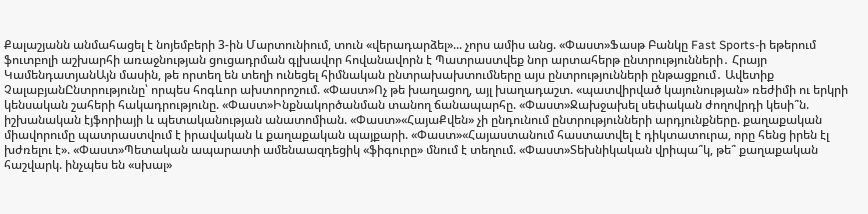Քալաշյանն անմահացել է նոյեմբերի 3-ին Մարտունիում, տուն «վերադարձել»... չորս ամիս անց. «Փաստ»Ֆասթ Բանկը Fast Sports-ի եթերում ֆուտբոլի աշխարհի առաջնության ցուցադրման գլխավոր հովանավորն է Պատրաստվեք նոր արտահերթ ընտրությունների․ Հրայր ԿամենդատյանԱյն մասին, թե որտեղ են տեղի ունեցել հիմնական ընտրախախտումները այս ընտրությունների ընթացքում․ Ավետիք ՉալաբյանԸնտրությունը՝ որպես հոգևոր ախտորոշում. «Փաստ»Ոչ թե խաղացող, այլ խաղադաշտ. «պատվիրված կայունության» ռեժիմի ու երկրի կենսական շահերի հակադրությունը. «Փաստ»Ինքնակործանման տանող ճանապարհը. «Փաստ»Ջախջախել սեփական ժողովրդի կեսի՞ն. իշխանական էյֆորիայի և պետականության անատոմիան. «Փաստ»«ՀայաՔվեն» չի ընդունում ընտրությունների արդյունքները. քաղաքական միավորումը պատրաստվում է իրավական և քաղաքական պայքարի. «Փաստ»«Հայաստանում հաստատվել է դիկտատուրա, որը հենց իրեն էլ խժռելու է». «Փաստ»Պետական ապարատի ամենաազդեցիկ «ֆիգուրը» մնում է տեղում. «Փաստ»Տեխնիկական վրիպա՞կ, թե՞ քաղաքական հաշվարկ. ինչպես են «սխալ»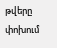թվերը փոխում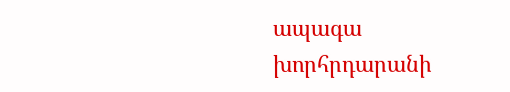ապագա խորհրդարանի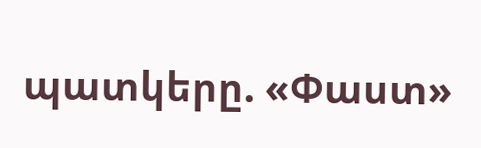պատկերը. «Փաստ»